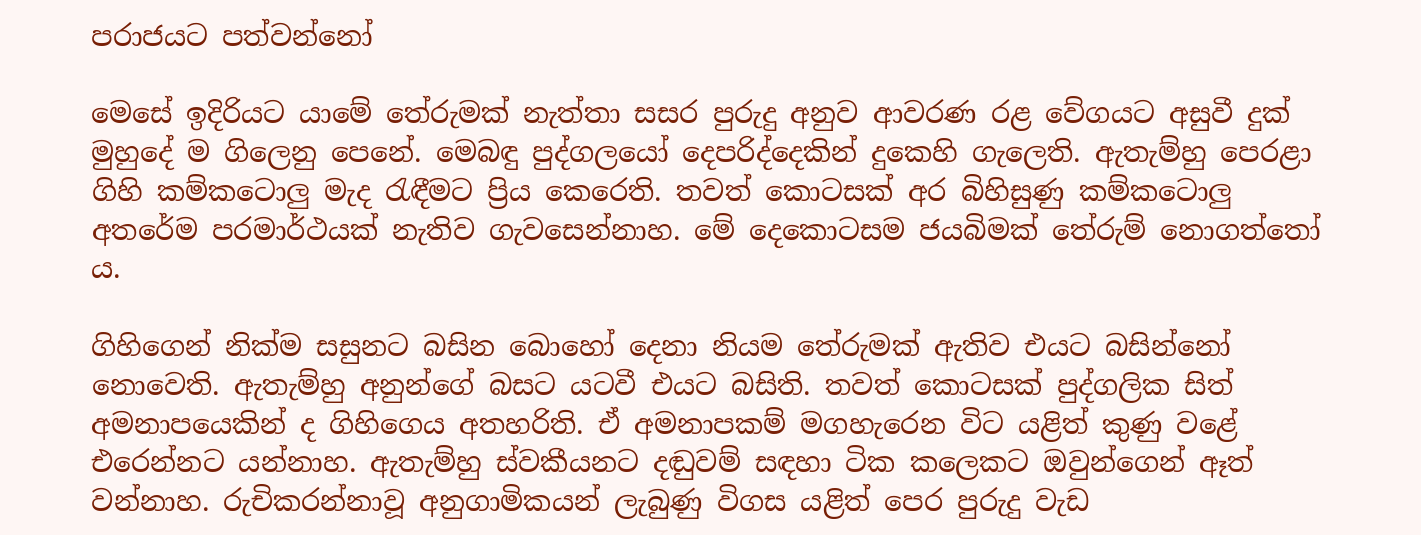පරාජයට පත්වන්නෝ

මෙසේ ඉදිරියට යාමේ තේරුමක් නැත්තා සසර පුරුදු අනුව ආවරණ රළ වේගයට අසුවී දුක් මුහුදේ ම ගිලෙනු පෙනේ. මෙබඳු පුද්ගලයෝ දෙපරිද්දෙකින් දුකෙහි ගැලෙති. ඇතැම්හු පෙරළා ගිහි කම්කටොලු මැද රැඳීමට ප්‍රිය කෙරෙති. තවත් කොටසක් අර බිහිසුණු කම්කටොලු අතරේම පරමාර්ථයක් නැතිව ගැවසෙන්නාහ. මේ දෙකොටසම ජයබිමක් තේරුම් නොගත්තෝ ය.

ගිහිගෙන් නික්ම සසුනට බසින බොහෝ දෙනා නියම තේරුමක් ඇතිව එයට බසින්නෝ නොවෙති. ඇතැම්හු අනුන්ගේ බසට යටවී එයට බසිති. තවත් කොටසක් පුද්ගලික සිත් අමනාපයෙකින් ද ගිහිගෙය අතහරිති. ඒ අමනාපකම් මගහැරෙන විට යළිත් කුණු වළේ එරෙන්නට යන්නාහ. ඇතැම්හු ස්වකීයනට දඬුවම් සඳහා ටික කලෙකට ඔවුන්ගෙන් ඈත් වන්නාහ. රුචිකරන්නාවූ අනුගාමිකයන් ලැබුණු විගස යළිත් පෙර පුරුදු වැඩ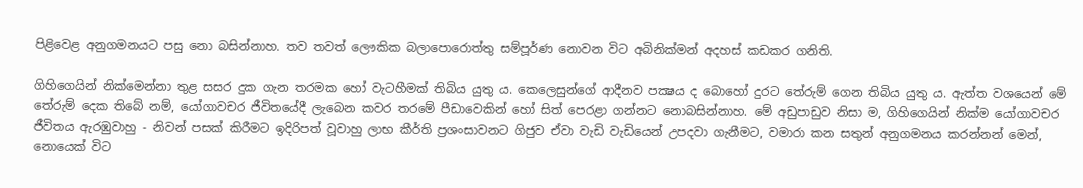පිළිවෙළ අනුගමනයට පසු නො බසින්නාහ. තව තවත් ලෞකික බලාපොරොත්තු සම්පූර්ණ නොවන විට අබිනික්මන් අදහස් කඩකර ගනිති.

ගිහිගෙයින් නික්මෙන්නා තුළ සසර දුක ගැන තරමක හෝ වැටහීමක් තිබිය යුතු ය. කෙලෙසුන්ගේ ආදීනව පක්‍ෂය ද බොහෝ දුරට තේරුම් ගෙන තිබිය යුතු ය. ඇත්ත වශයෙන් මේ තේරුම් දෙක තිබේ නම්, යෝගාවචර ජීවිතයේදී ලැබෙන කවර තරමේ පීඩාවෙකින් හෝ සිත් පෙරළා ගන්නට නොබසින්නාහ. මේ අඩුපාඩුව නිසා ම, ගිහිගෙයින් නික්ම යෝගාවචර ජීවිතය ඇරඹුවාහු - නිවන් පසක් කිරීමට ඉදිරිපත් වූවාහු ලාභ කීර්ති ප්‍රශංසාවනට ගිජුව ඒවා වැඩි වැඩියෙන් උපදවා ගැනීමට, වමාරා කන සතුන් අනුගමනය කරන්නන් මෙන්, නොයෙක් විට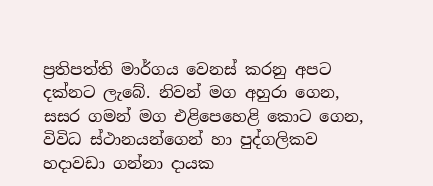ප්‍රතිපත්ති මාර්ගය වෙනස් කරනු අපට දක්නට ලැබේ. නිවන් මග අහුරා ගෙන, සසර ගමන් මග එළිපෙහෙළි කොට ගෙන, විවිධ ස්ථානයන්ගෙන් හා පුද්ගලිකව හදාවඩා ගන්නා දායක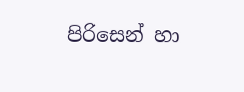පිරිසෙන් හා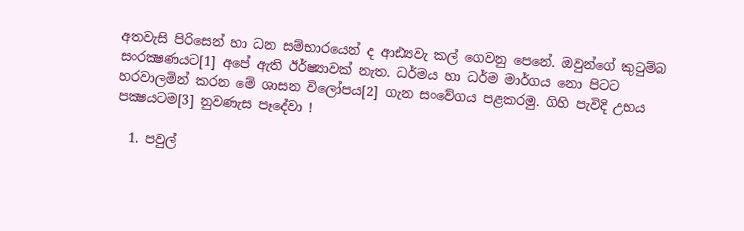අතවැසි පිරිසෙන් හා ධන සම්භාරයෙන් ද ආඪ්‍යවැ කල් ගෙවනු පෙනේ. ඔවුන්ගේ කුටුම්බ සංරක්‍ෂණයට[1] අපේ ඇති ඊර්ෂ්‍යාවක් නැත. ධර්මය හා ධර්ම මාර්ගය නො පිටට හරවාලමින් කරන මේ ශාසන විලෝපය[2] ගැන සංවේගය පළකරමු. ගිහි පැවිදි උභය පක්‍ෂයටම[3] නුවණැස පෑදේවා !

  1. පවුල්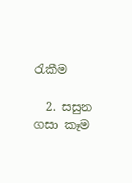රැකීම

  2. සසුන ගසා කෑම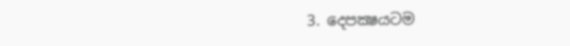3. දෙපක්‍ෂයටම